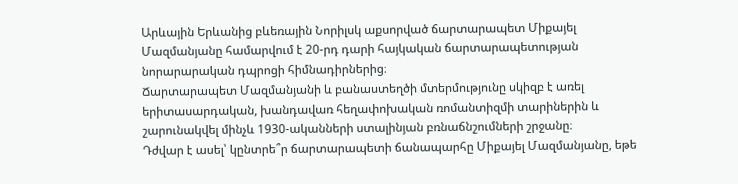Արևային Երևանից բևեռային Նորիլսկ աքսորված ճարտարապետ Միքայել Մազմանյանը համարվում է 20-րդ դարի հայկական ճարտարապետության նորարարական դպրոցի հիմնադիրներից։
Ճարտարապետ Մազմանյանի և բանաստեղծի մտերմությունը սկիզբ է առել երիտասարդական, խանդավառ հեղափոխական ռոմանտիզմի տարիներին և շարունակվել մինչև 1930-ականների ստալինյան բռնաճնշումների շրջանը։
Դժվար է ասել՝ կընտրե՞ր ճարտարապետի ճանապարհը Միքայել Մազմանյանը, եթե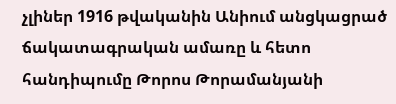չլիներ 1916 թվականին Անիում անցկացրած ճակատագրական ամառը և հետո հանդիպումը Թորոս Թորամանյանի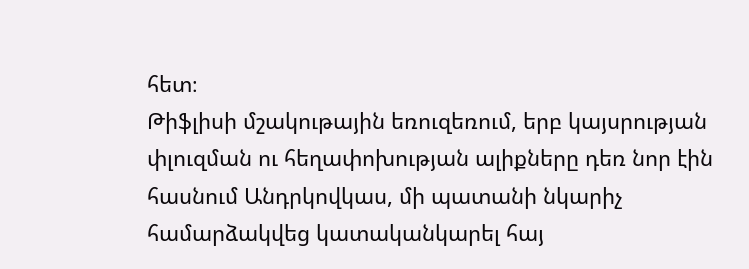հետ։
Թիֆլիսի մշակութային եռուզեռում, երբ կայսրության փլուզման ու հեղափոխության ալիքները դեռ նոր էին հասնում Անդրկովկաս, մի պատանի նկարիչ համարձակվեց կատականկարել հայ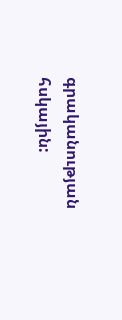գրականության հսկային: